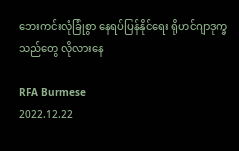ဘေးကင်းလုံခြုံစွာ နေရပ်ပြန်နိုင်ရေး ရိုဟင်ဂျာဒုက္ခသည်တွေ လိုလားနေ

RFA Burmese
2022.12.22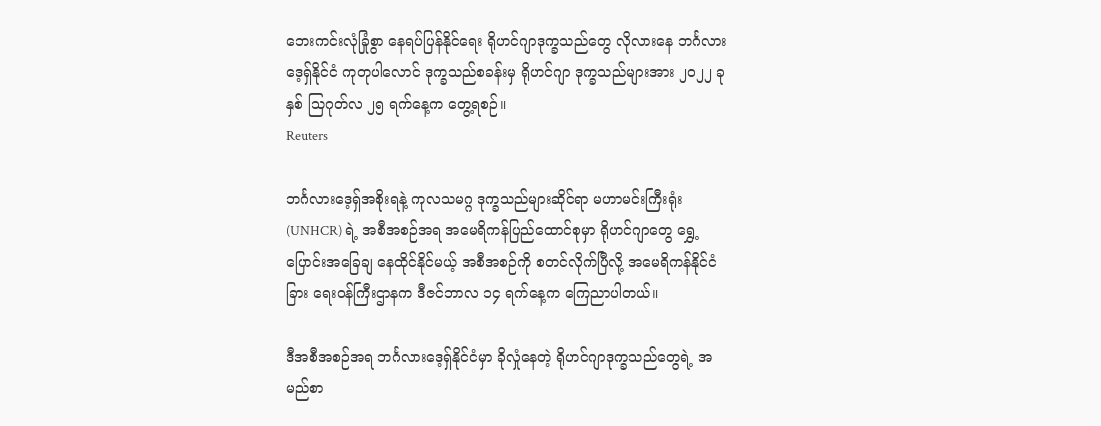ဘေးကင်းလုံခြုံစွာ နေရပ်ပြန်နိုင်ရေး ရိုဟင်ဂျာဒုက္ခသည်တွေ လိုလားနေ ဘင်္ဂလားဒေ့ရှ်နိုင်ငံ ကုတုပါလောင် ဒုက္ခသည်စခန်းမှ ရိုဟင်ဂျာ ဒုက္ခသည်များအား ၂၀၂၂ ခုနှစ် သြဂုတ်လ ၂၅ ရက်နေ့က တွေ့ရစဉ်။
Reuters

ဘင်္ဂလားဒေ့ရှ်အစိုးရနဲ့ ကုလသမဂ္ဂ ဒုက္ခသည်များဆိုင်ရာ မဟာမင်းကြီးရုံး (UNHCR) ရဲ့ အစီအစဉ်အရ အမေရိကန်ပြည်ထောင်စုမှာ ရိုဟင်ဂျာတွေ ရွှေ့ပြောင်းအခြေချ နေထိုင်နိုင်မယ့် အစီအစဉ်ကို စတင်လိုက်ပြီလို့ အမေရိကန်နိုင်ငံခြား ရေးဝန်ကြီးဌာနက ဒီဇင်ဘာလ ၁၄ ရက်နေ့က ကြေညာပါတယ်။

ဒီအစီအစဉ်အရ ဘင်္ဂလားဒေ့ရှ်နိုင်ငံမှာ ခိုလှုံနေတဲ့ ရိုဟင်ဂျာဒုက္ခသည်တွေရဲ့ အမည်စာ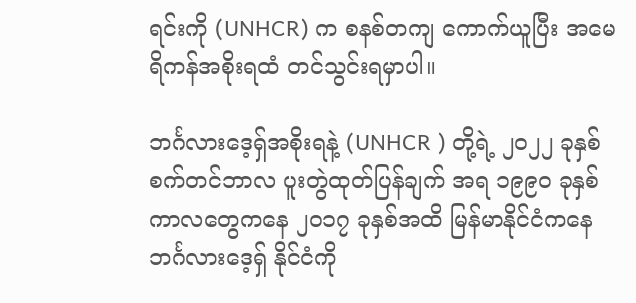ရင်းကို (UNHCR) က စနစ်တကျ ကောက်ယူပြီး အမေရိကန်အစိုးရထံ တင်သွင်းရမှာပါ။

ဘင်္ဂလားဒေ့ရှ်အစိုးရနဲ့ (UNHCR ) တို့ရဲ့ ၂၀၂၂ ခုနှစ် စက်တင်ဘာလ ပူးတွဲထုတ်ပြန်ချက် အရ ၁၉၉၀ ခုနှစ် ကာလတွေကနေ ၂၀၁၇ ခုနှစ်အထိ မြန်မာနိုင်ငံကနေ ဘင်္ဂလားဒေ့ရှ် နိုင်ငံကို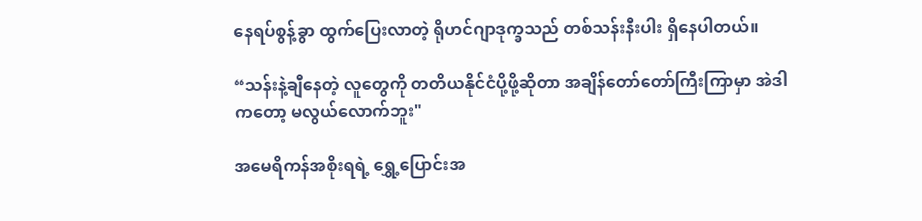နေရပ်စွန့်ခွာ ထွက်ပြေးလာတဲ့ ရိုဟင်ဂျာဒုက္ခသည် တစ်သန်းနီးပါး ရှိနေပါတယ်။

“သန်းနဲ့ချီနေတဲ့ လူတွေကို တတိယနိုင်ငံပို့ဖို့ဆိုတာ အချိန်တော်တော်ကြီးကြာမှာ အဲဒါကတော့ မလွယ်လောက်ဘူး"

အမေရိကန်အစိုးရရဲ့ ရွှေ့ပြောင်းအ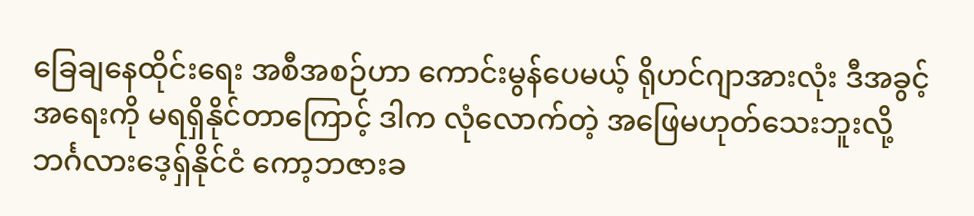ခြေချနေထိုင်းရေး အစီအစဉ်ဟာ ကောင်းမွန်ပေမယ့် ရိုဟင်ဂျာအားလုံး ဒီအခွင့်အရေးကို မရရှိနိုင်တာကြောင့် ဒါက လုံလောက်တဲ့ အဖြေမဟုတ်သေးဘူးလို့ ဘင်္ဂလားဒေ့ရှ်နိုင်ငံ ကော့ဘဇားခ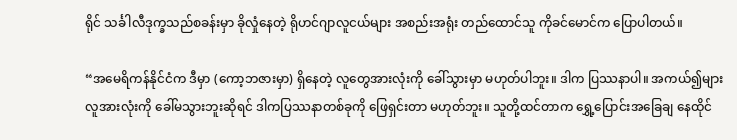ရိုင် သင်္ခါလီဒုက္ခသည်စခန်းမှာ ခိုလှုံနေတဲ့ ရိုဟင်ဂျာလူငယ်များ အစည်းအရုံး တည်ထောင်သူ ကိုခင်မောင်က ပြောပါတယ်။

“အမေရိကန်နိုင်ငံက ဒီမှာ (ကော့ဘဇားမှာ) ရှိနေတဲ့ လူတွေအားလုံးကို ခေါ်သွားမှာ မဟုတ်ပါဘူး။ ဒါက ပြဿနာပါ။ အကယ်၍များ လူအားလုံးကို ခေါ်မသွားဘူးဆိုရင် ဒါကပြဿနာတစ်ခုကို ဖြေရှင်းတာ မဟုတ်ဘူး။ သူတို့ထင်တာက ရွှေ့ပြောင်းအခြေချ နေထိုင်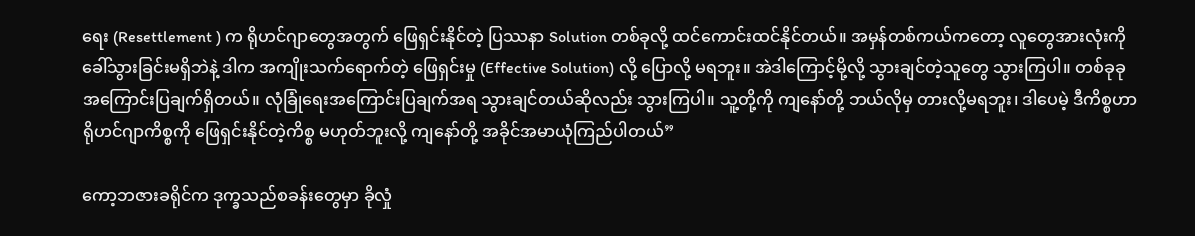ရေး (Resettlement ) က ရိုဟင်ဂျာတွေအတွက် ဖြေရှင်းနိုင်တဲ့ ပြဿနာ Solution တစ်ခုလို့ ထင်ကောင်းထင်နိုင်တယ်။ အမှန်တစ်ကယ်ကတော့ လူတွေအားလုံးကို ခေါ်သွားခြင်းမရှိဘဲနဲ့ ဒါက အကျိုးသက်ရောက်တဲ့ ဖြေရှင်းမှု (Effective Solution) လို့ ပြောလို့ မရဘူး။ အဲဒါကြောင့်မို့လို့ သွားချင်တဲ့သူတွေ သွားကြပါ။ တစ်ခုခု အကြောင်းပြချက်ရှိတယ်။ လုံခြုံရေးအကြောင်းပြချက်အရ သွားချင်တယ်ဆိုလည်း သွားကြပါ။ သူ့တို့ကို ကျနော်တို့ ဘယ်လိုမှ တားလို့မရဘူး၊ ဒါပေမဲ့ ဒီကိစ္စဟာ ရိုဟင်ဂျာကိစ္စကို ဖြေရှင်းနိုင်တဲ့ကိစ္စ မဟုတ်ဘူးလို့ ကျနော်တို့ အခိုင်အမာယုံကြည်ပါတယ်”

ကော့ဘဇားခရိုင်က ဒုက္ခသည်စခန်းတွေမှာ ခိုလှုံ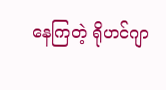နေကြတဲ့ ရိုဟင်ဂျာ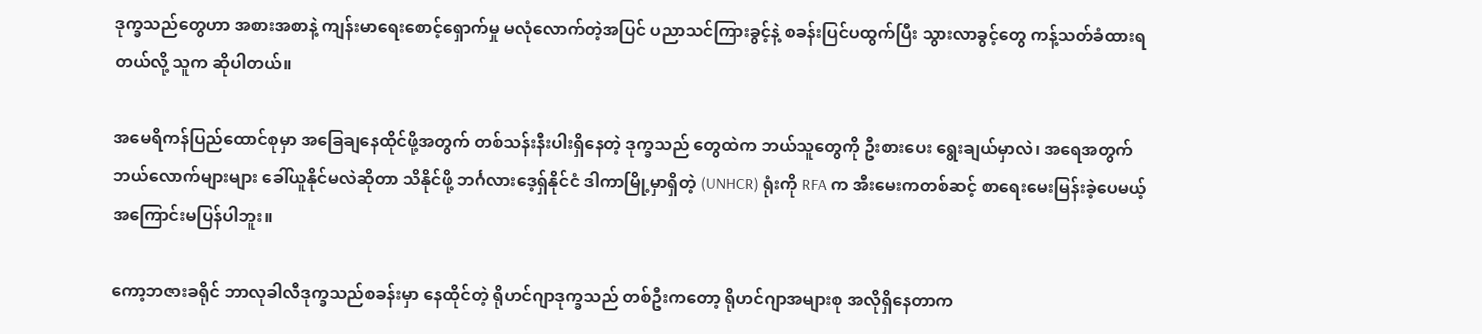ဒုက္ခသည်တွေဟာ အစားအစာနဲ့ ကျန်းမာရေးစောင့်ရှောက်မှု မလုံလောက်တဲ့အပြင် ပညာသင်ကြားခွင့်နဲ့ စခန်းပြင်ပထွက်ပြီး သွားလာခွင့်တွေ ကန့်သတ်ခံထားရတယ်လို့ သူက ဆိုပါတယ်။

အမေရိကန်ပြည်ထောင်စုမှာ အခြေချနေထိုင်ဖို့အတွက် တစ်သန်းနီးပါးရှိနေတဲ့ ဒုက္ခသည် တွေထဲက ဘယ်သူတွေကို ဦးစားပေး ရွေးချယ်မှာလဲ၊ အရေအတွက် ဘယ်လောက်များများ ခေါ်ယူနိုင်မလဲဆိုတာ သိနိုင်ဖို့ ဘင်္ဂလားဒေ့ရှ်နိုင်ငံ ဒါကာမြို့မှာရှိတဲ့ (UNHCR) ရုံးကို RFA က အီးမေးကတစ်ဆင့် စာရေးမေးမြန်းခဲ့ပေမယ့် အကြောင်းမပြန်ပါဘူး။

ကော့ဘဇားခရိုင် ဘာလုခါလီဒုက္ခသည်စခန်းမှာ နေထိုင်တဲ့ ရိုဟင်ဂျာဒုက္ခသည် တစ်ဦးကတော့ ရိုဟင်ဂျာအများစု အလိုရှိနေတာက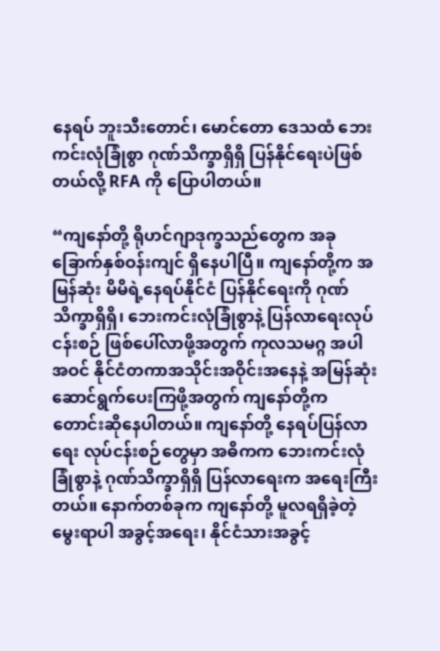နေရပ် ဘူးသီးတောင်၊ မောင်တော ဒေသထံ ဘေးကင်းလုံခြုံစွာ ဂုဏ်သိက္ခာရှိရှိ ပြန်နိုင်ရေးပဲဖြစ်တယ်လို့ RFA ကို ပြောပါတယ်။

“ကျနော်တို့ ရိုဟင်ဂျာဒုက္ခသည်တွေက အခုခြောက်နှစ်ဝန်းကျင် ရှိနေပါပြီ။ ကျနော်တို့က အမြန်ဆုံး မိမိရဲ့နေရပ်နိုင်ငံ ပြန်နိုင်ရေးကို ဂုဏ်သိက္ခာရှိရှိ၊ ဘေးကင်းလုံခြုံစွာနဲ့ ပြန်လာရေးလုပ်ငန်းစဉ် ဖြစ်ပေါ်လာဖို့အတွက် ကုလသမဂ္ဂ အပါအဝင် နိုင်ငံတကာအသိုင်းအဝိုင်းအနေနဲ့ အမြန်ဆုံး ဆောင်ရွက်ပေးကြဖို့အတွက် ကျနော်တို့က တောင်းဆိုနေပါတယ်။ ကျနော်တို့ နေရပ်ပြန်လာရေး လုပ်ငန်းစဉ်တွေမှာ အဓိကက ဘေးကင်းလုံခြုံစွာနဲ့ ဂုဏ်သိက္ခာရှိရှိ ပြန်လာရေးက အရေးကြီးတယ်။ နောက်တစ်ခုက ကျနော်တို့ မူလရရှိခဲ့တဲ့ မွေးရာပါ အခွင့်အရေး၊ နိုင်ငံသားအခွင့်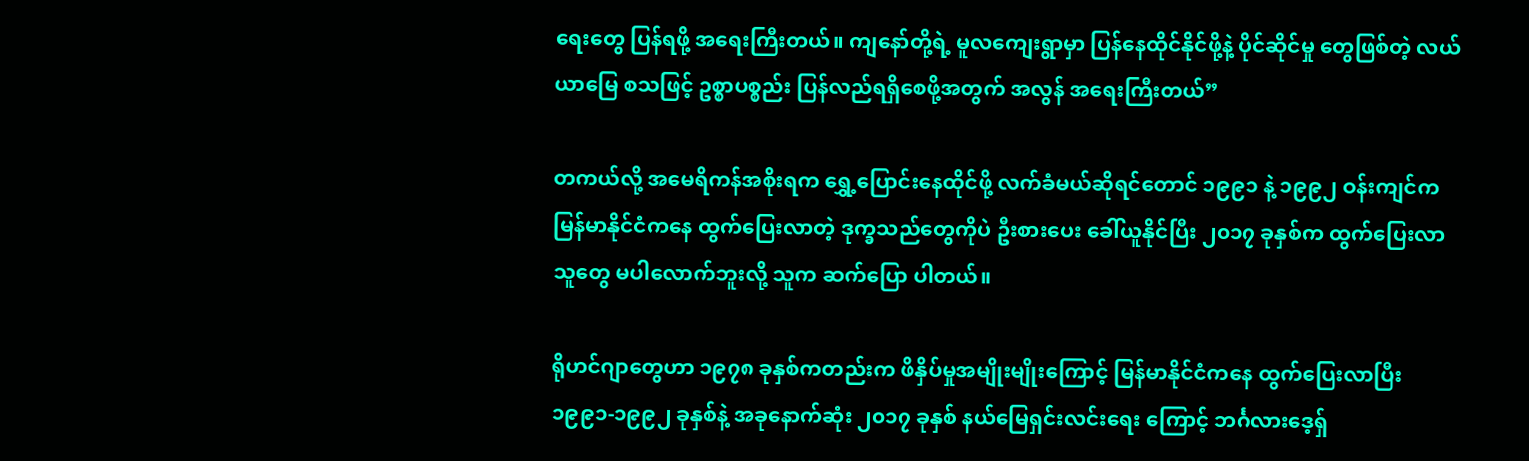ရေးတွေ ပြန်ရဖို့ အရေးကြီးတယ်။ ကျနော်တို့ရဲ့ မူလကျေးရွာမှာ ပြန်နေထိုင်နိုင်ဖို့နဲ့ ပိုင်ဆိုင်မှု တွေဖြစ်တဲ့ လယ်ယာမြေ စသဖြင့် ဥစ္စာပစ္စည်း ပြန်လည်ရရှိစေဖို့အတွက် အလွန် အရေးကြီးတယ်”

တကယ်လို့ အမေရိကန်အစိုးရက ရွှေ့ပြောင်းနေထိုင်ဖို့ လက်ခံမယ်ဆိုရင်တောင် ၁၉၉၁ နဲ့ ၁၉၉၂ ဝန်းကျင်က မြန်မာနိုင်ငံကနေ ထွက်ပြေးလာတဲ့ ဒုက္ခသည်တွေကိုပဲ ဦးစားပေး ခေါ်ယူနိုင်ပြီး ၂၀၁၇ ခုနှစ်က ထွက်ပြေးလာသူတွေ မပါလောက်ဘူးလို့ သူက ဆက်ပြော ပါတယ်။

ရိုဟင်ဂျာတွေဟာ ၁၉၇၈ ခုနှစ်ကတည်းက ဖိနှိပ်မှုအမျိုးမျိုးကြောင့် မြန်မာနိုင်ငံကနေ ထွက်ပြေးလာပြီး ၁၉၉၁-၁၉၉၂ ခုနှစ်နဲ့ အခုနောက်ဆုံး ၂၀၁၇ ခုနှစ် နယ်မြေရှင်းလင်းရေး ကြောင့် ဘင်္ဂလားဒေ့ရှ်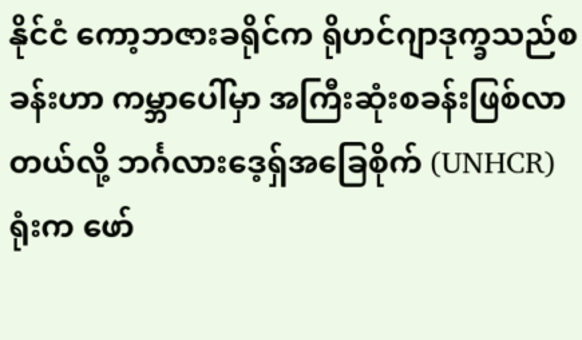နိုင်ငံ ကော့ဘဇားခရိုင်က ရိုဟင်ဂျာဒုက္ခသည်စခန်းဟာ ကမ္ဘာပေါ်မှာ အကြီးဆုံးစခန်းဖြစ်လာတယ်လို့ ဘင်္ဂလားဒေ့ရှ်အခြေစိုက် (UNHCR) ရုံးက ဖော်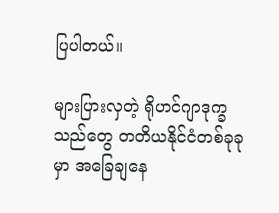ပြပါတယ်။

များပြားလှတဲ့ ရိုဟင်ဂျာဒုက္ခသည်တွေ တတိယနိုင်ငံတစ်ခုခုမှာ အခြေချနေ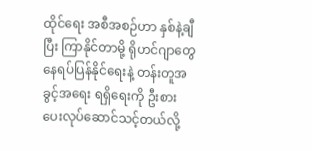ထိုင်ရေး အစီအစဉ်ဟာ နှစ်နဲ့ချီပြီး ကြာနိုင်တာမို့ ရိုဟင်ဂျာတွေ နေရပ်ပြန်နိုင်ရေးနဲ့ တန်းတူအခွင့်အရေး ရရှိရေးကို ဦးစားပေးလုပ်ဆောင်သင့်တယ်လို့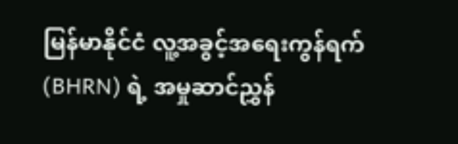မြန်မာနိုင်ငံ လူ့အခွင့်အရေးကွန်ရက် (BHRN) ရဲ့ အမှုဆာင်ညွှန်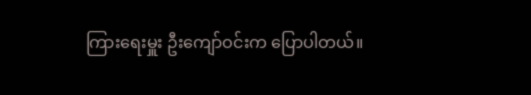ကြားရေးမှူး ဦးကျော်ဝင်းက ပြောပါတယ်။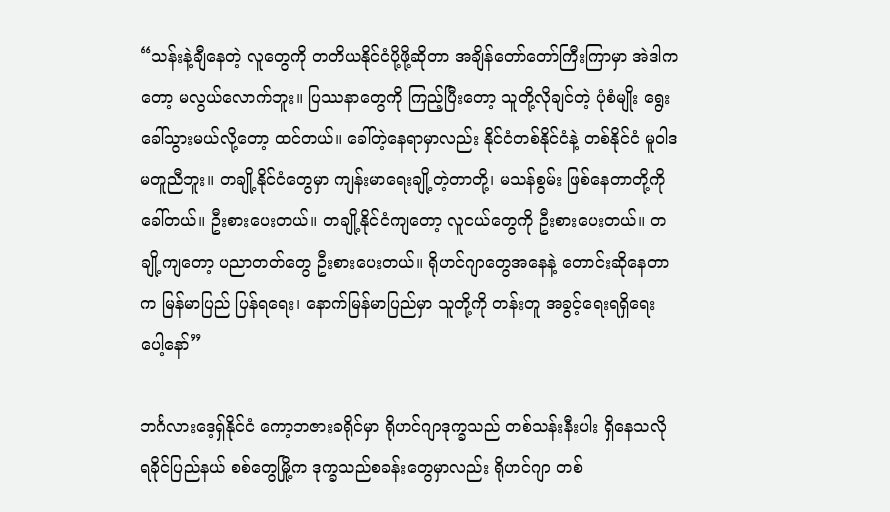“သန်းနဲ့ချီနေတဲ့ လူတွေကို တတိယနိုင်ငံပို့ဖို့ဆိုတာ အချိန်တော်တော်ကြီးကြာမှာ အဲဒါကတော့ မလွယ်လောက်ဘူး။ ပြဿနာတွေကို ကြည့်ပြီးတော့ သူတို့လိုချင်တဲ့ ပုံစံမျိုး ရွေးခေါ်သွားမယ်လို့တော့ ထင်တယ်။ ခေါ်တဲ့နေရာမှာလည်း နိုင်ငံတစ်နိုင်ငံနဲ့ တစ်နိုင်ငံ မူဝါဒ မတူညီဘူး။ တချို့နိုင်ငံတွေမှာ ကျန်းမာရေးချို့တဲ့တာတို့၊ မသန်စွမ်း ဖြစ်နေတာတို့ကို ခေါ်တယ်။ ဦးစားပေးတယ်။ တချို့နိုင်ငံကျတော့ လူငယ်တွေကို ဦးစားပေးတယ်။ တချို့ကျတော့ ပညာတတ်တွေ ဦးစားပေးတယ်။ ရိုဟင်ဂျာတွေအနေနဲ့ တောင်းဆိုနေတာက မြန်မာပြည် ပြန်ရရေး၊ နောက်မြန်မာပြည်မှာ သူတို့ကို တန်းတူ အခွင့်ရေးရရှိရေးပေါ့နော်”

ဘင်္ဂလားဒေ့ရှ်နိုင်ငံ ကော့ဘဇားခရိုင်မှာ ရိုဟင်ဂျာဒုက္ခသည် တစ်သန်းနီးပါး ရှိနေသလို ရခိုင်ပြည်နယ် စစ်တွေမြို့က ဒုက္ခသည်စခန်းတွေမှာလည်း ရိုဟင်ဂျာ တစ်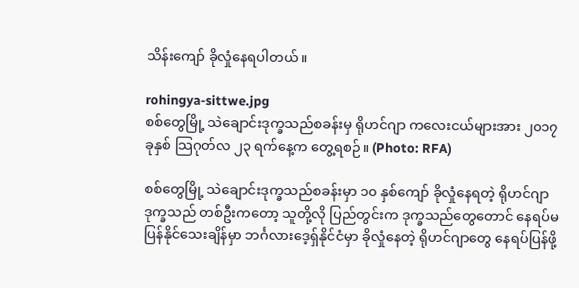သိန်းကျော် ခိုလှုံနေရပါတယ်။

rohingya-sittwe.jpg
စစ်တွေမြို့ သဲချောင်းဒုက္ခသည်စခန်းမှ ရိုဟင်ဂျာ ကလေးငယ်များအား ၂၀၁၇ ခုနှစ် သြဂုတ်လ ၂၃ ရက်နေ့က တွေ့ရစဉ်။ (Photo: RFA)

စစ်တွေမြို့ သဲချောင်းဒုက္ခသည်စခန်းမှာ ၁၀ နှစ်ကျော် ခိုလှုံနေရတဲ့ ရိုဟင်ဂျာဒုက္ခသည် တစ်ဦးကတော့ သူတို့လို ပြည်တွင်းက ဒုက္ခသည်တွေတောင် နေရပ်မပြန်နိုင်သေးချိန်မှာ ဘင်္ဂလားဒေ့ရှ်နိုင်ငံမှာ ခိုလှုံနေတဲ့ ရိုဟင်ဂျာတွေ နေရပ်ပြန်ဖို့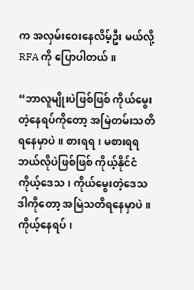က အလှမ်းဝေးနေလိမ့်ဦး မယ်လို့ RFA ကို ပြောပါတယ်။

“ဘာလူမျိုးပဲဖြစ်ဖြစ် ကိုယ်မွေးတဲ့နေရပ်ကိုတော့ အမြဲတမ်းသတိရနေမှာပဲ။ စားရရ၊ မစားရရ ဘယ်လိုပဲဖြစ်ဖြစ် ကိုယ့်နိုင်ငံ ကိုယ့်ဒေသ၊ ကိုယ်မွေးတဲ့ဒေသ ဒါကိုတော့ အမြဲသတိရနေမှာပဲ။ ကိုယ့်နေရပ်၊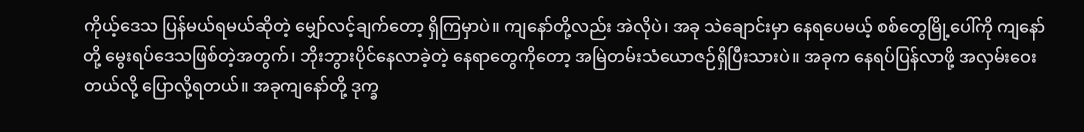ကိုယ့်ဒေသ ပြန်မယ်ရမယ်ဆိုတဲ့ မျှော်လင့်ချက်တော့ ရှိကြမှာပဲ။ ကျနော်တို့လည်း အဲလိုပဲ၊ အခု သဲချောင်းမှာ နေရပေမယ့် စစ်တွေမြို့ပေါ်ကို ကျနော်တို့ မွေးရပ်ဒေသဖြစ်တဲ့အတွက်၊ ဘိုးဘွားပိုင်နေလာခဲ့တဲ့ နေရာတွေကိုတော့ အမြဲတမ်းသံယောဇဉ်ရှိပြီးသားပဲ။ အခုက နေရပ်ပြန်လာဖို့ အလှမ်းဝေးတယ်လို့ ပြောလို့ရတယ်။ အခုကျနော်တို့ ဒုက္ခ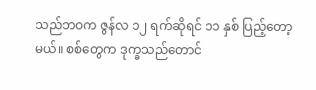သည်ဘဝက ဇွန်လ ၁၂ ရက်ဆိုရင် ၁၁ နှစ် ပြည့်တော့မယ်။ စစ်တွေက ဒုက္ခသည်တောင်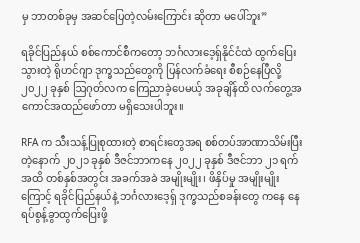မှ ဘာတစ်ခုမှ အဆင်ပြေတဲ့လမ်းကြောင်း ဆိုတာ မပေါ်ဘူး”

ရခိုင်ပြည်နယ် စစ်ကောင်စီကတော့ ဘင်္ဂလားဒေ့ရှ်နိုင်ငံထဲ ထွက်ပြေးသွားတဲ့ ရိုဟင်ဂျာ ဒုက္ခသည်တွေကို ပြန်လက်ခံရေး စီစဉ်နေပြီလို့ ၂၀၂၂ ခုနှစ် ဩဂုတ်လက ကြေညာခဲ့ပေမယ့် အခုချိန်ထိ လက်တွေ့အကောင်အထည်ဖော်တာ မရှိသေးပါဘူး။

RFA က သီးသန့်ပြုစုထားတဲ့ စာရင်းတွေအရ စစ်တပ်အာဏာသိမ်းပြီးတဲ့နောက် ၂၀၂၁ ခုနှစ် ဒီဇင်ဘာကနေ ၂၀၂၂ ခုနှစ် ဒီဇင်ဘာ ၂၁ ရက်အထိ တစ်နှစ်အတွင်း အခက်အခဲ အမျိုးမျိုး၊ ဖိနှိပ်မှု အမျိုးမျိုးကြောင့် ရခိုင်ပြည်နယ်နဲ့ ဘင်္ဂလားဒေ့ရှ် ဒုက္ခသည်စခန်းတွေ ကနေ နေရပ်စွန့်ခွာထွက်ပြေးဖို့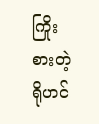ကြိုးစားတဲ့ ရိုဟင်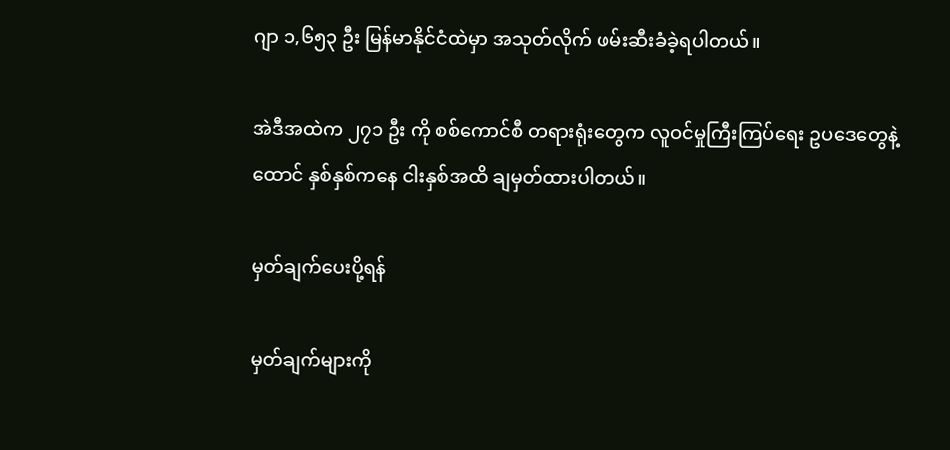ဂျာ ၁,၆၅၃ ဦး မြန်မာနိုင်ငံထဲမှာ အသုတ်လိုက် ဖမ်းဆီးခံခဲ့ရပါတယ်။

အဲဒီအထဲက ၂၇၁ ဦး ကို စစ်ကောင်စီ တရားရုံးတွေက လူဝင်မှုကြီးကြပ်ရေး ဥပဒေတွေနဲ့ ထောင် နှစ်နှစ်ကနေ ငါးနှစ်အထိ ချမှတ်ထားပါတယ်။

မှတ်ချက်ပေးပို့ရန်

မှတ်ချက်များကို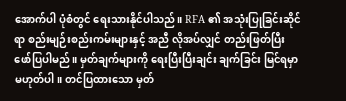အောက်ပါ ပုံစံတွင် ရေးသားနိုင်ပါသည်။ RFA ၏ အသုံးပြုခြင်းဆိုင်ရာ စည်းမျဉ်းစည်းကမ်းများနှင့် အညီ လိုအပ်လျှင် တည်းဖြတ်ပြီး ဖော်ပြပါမည်။ မှတ်ချက်များကို ရေးပြီးပြီးချင်း ချက်ခြင်း မြင်ရမှာ မဟုတ်ပါ။ တင်ပြထားသော မှတ်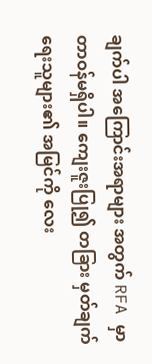ချက်ပါ အကြောင်းအရာများ အတွက် RFA မှာ တာဝန်မရှိပါ။ ကျေးဇူးပြု၍ တခြား မှတ်ချက်ရေးသူများ၏ အမြင်ကို လေး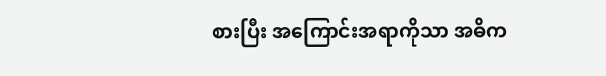စားပြီး အကြောင်းအရာကိုသာ အဓိက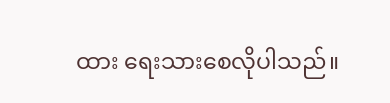ထား ရေးသားစေလိုပါသည်။